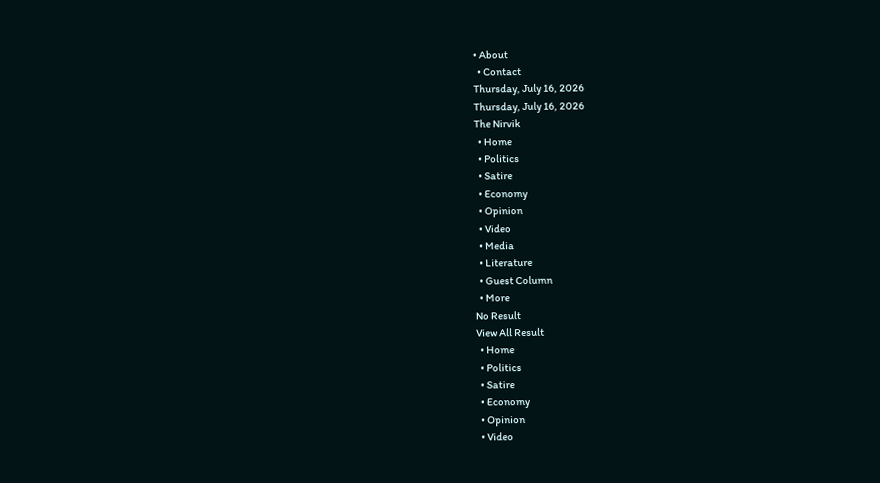• About
  • Contact
Thursday, July 16, 2026
Thursday, July 16, 2026
The Nirvik
  • Home
  • Politics
  • Satire
  • Economy
  • Opinion
  • Video
  • Media
  • Literature
  • Guest Column
  • More
No Result
View All Result
  • Home
  • Politics
  • Satire
  • Economy
  • Opinion
  • Video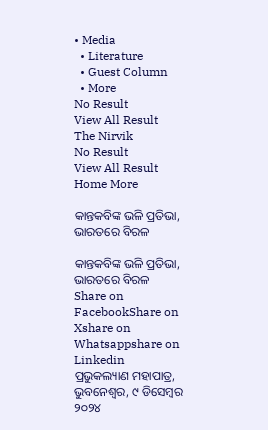• Media
  • Literature
  • Guest Column
  • More
No Result
View All Result
The Nirvik
No Result
View All Result
Home More

କାନ୍ତକବିଙ୍କ ଭଳି ପ୍ରତିଭା, ଭାରତରେ ବିରଳ

କାନ୍ତକବିଙ୍କ ଭଳି ପ୍ରତିଭା, ଭାରତରେ ବିରଳ
Share on FacebookShare on Xshare on Whatsappshare on Linkedin
ପ୍ରଭୁକଲ୍ୟାଣ ମହାପାତ୍ର, ଭୁବନେଶ୍ୱର, ୯ ଡିସେମ୍ବର ୨୦୨୪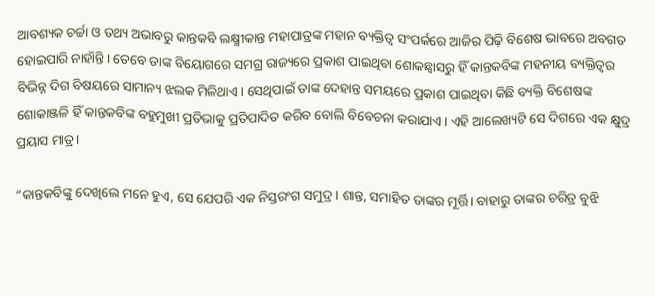ଆବଶ୍ୟକ ଚର୍ଚ୍ଚା ଓ ତଥ୍ୟ ଅଭାବରୁ କାନ୍ତକବି ଲକ୍ଷ୍ମୀକାନ୍ତ ମହାପାତ୍ରଙ୍କ ମହାନ ବ୍ୟକ୍ତିତ୍ୱ ସଂପର୍କରେ ଆଜିର ପିଢ଼ି ବିଶେଷ ଭାବରେ ଅବଗତ ହୋଇପାରି ନାହାଁନ୍ତି। ତେବେ ତାଙ୍କ ବିୟୋଗରେ ସମଗ୍ର ରାଜ୍ୟରେ ପ୍ରକାଶ ପାଇଥିବା ଶୋକଛ୍ୱାସରୁ ହିଁ କାନ୍ତକବିଙ୍କ ମହନୀୟ ବ୍ୟକ୍ତିତ୍ୱର ବିଭିନ୍ନ ଦିଗ ବିଷୟରେ ସାମାନ୍ୟ ଝଲକ ମିଳିଥାଏ। ସେଥିପାଇଁ ତାଙ୍କ ଦେହାନ୍ତ ସମୟରେ ପ୍ରକାଶ ପାଇଥିବା କିଛି ବ୍ୟକ୍ତି ବିଶେଷଙ୍କ ଶୋକାଞ୍ଜଳି ହିଁ କାନ୍ତକବିଙ୍କ ବହୁମୁଖୀ ପ୍ରତିଭାକୁ ପ୍ରତିପାଦିତ କରିବ ବୋଲି ବିବେଚନା କରାଯାଏ। ଏହି ଆଲେଖ୍ୟଟି ସେ ଦିଗରେ ଏକ କ୍ଷୁଦ୍ର ପ୍ରୟାସ ମାତ୍ର।

“କାନ୍ତକବିଙ୍କୁ ଦେଖିଲେ ମନେ ହୁଏ, ସେ ଯେପରି ଏକ ନିସ୍ତରଂଗ ସମୁଦ୍ର। ଶାନ୍ତ, ସମାହିତ ତାଙ୍କର ମୂର୍ତ୍ତି। ବାହାରୁ ତାଙ୍କର ଚରିତ୍ର ବୁଝି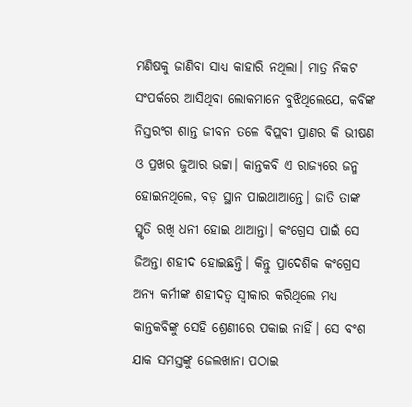ମଣିଷକୁ ଜାଣିବା ସାଧ୍ୟ କାହାରି ନଥିଲା। ମାତ୍ର ନିକଟ ସଂପର୍କରେ ଆସିଥିବା ଲୋକମାନେ ବୁଝିଥିଲେଯେ, କବିଙ୍କ ନିସ୍ତରଂଗ ଶାନ୍ତ ଜୀବନ ତଳେ ବିପ୍ଲବୀ ପ୍ରାଣର କି ଭୀଷଣ ଓ ପ୍ରଖର ଜୁଆର ଭଟ୍ଟା। କାନ୍ତକବି ଏ ରାଜ୍ୟରେ ଜନ୍ମ ହୋଇନଥିଲେ, ବଡ଼ ସ୍ଥାନ ପାଇଥାଆନ୍ତେ। ଜାତି ତାଙ୍କ ସ୍ମୃତି ରଖି ଧନୀ ହୋଇ ଥାଆନ୍ତା। କଂଗ୍ରେସ ପାଇଁ ସେ ଜିଅନ୍ତା ଶହୀଦ ହୋଇଛନ୍ତି। କିନ୍ତୁ ପ୍ରାଦେଶିକ କଂଗ୍ରେସ ଅନ୍ୟ କର୍ମୀଙ୍କ ଶହୀଦତ୍ବ ସ୍ୱୀକାର କରିଥିଲେ ମଧ୍ୟ କାନ୍ତକବିଙ୍କୁ ସେହି ଶ୍ରେଣୀରେ ପକାଇ ନାହିଁ। ସେ ବଂଶ ଯାକ ସମସ୍ତଙ୍କୁ ଜେଲଖାନା ପଠାଇ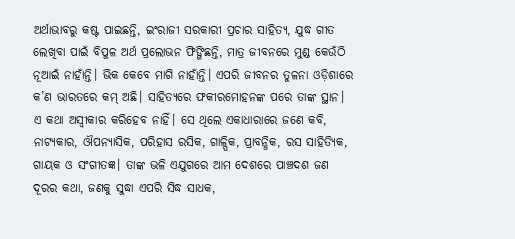ଅର୍ଥାଭାବରୁ କଷ୍ଟ ପାଇଛନ୍ତି, ଇଂରାଜୀ ସରକାରୀ ପ୍ରଚାର ସାହିତ୍ୟ, ଯୁଦ୍ଧ ଗୀତ ଲେଖିବା ପାଇଁ ବିପୁଳ ଅର୍ଥ ପ୍ରଲୋଭନ ଫିଙ୍ଗିଛନ୍ତି, ମାତ୍ର ଜୀବନରେ ମୁଣ୍ଡ କେଉଁଠି ନୂଆଇଁ ନାହାଁନ୍ତି। ଭିକ କେବେ ମାଗି ନାହାଁନ୍ତି। ଏପରି ଜୀବନର ତୁଳନା ଓଡ଼ିଶାରେ କ’ଣ ଭାରତରେ କମ୍ ଅଛି। ସାହିତ୍ୟରେ ଫକୀରମୋହନଙ୍କ ପରେ ତାଙ୍କ ସ୍ଥାନ। ଏ କଥା ଅସ୍ବୀକାର କରିହେବ ନାହିଁ। ସେ ଥିଲେ ଏକାଧାରାରେ ଜଣେ କବି, ନାଟ୍ୟକାର, ଔପନ୍ୟାସିକ, ପରିହାସ ରସିକ, ଗାଳ୍ପିକ, ପ୍ରାବନ୍ଧିକ, ରସ ସାହିତ୍ୟିକ, ଗାୟକ ଓ ସଂଗୀତଜ୍ଞ। ତାଙ୍କ ଭଳି ଏଯୁଗରେ ଆମ ଦେଶରେ ପାଞ୍ଚଦଶ ଜଣ ଦୂରର କଥା, ଜଣକୁ ସୁଦ୍ଧା ଏପରି ସିଦ୍ଧ ସାଧକ,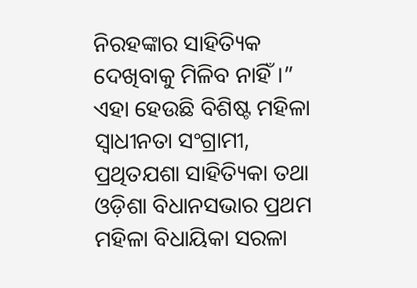ନିରହଙ୍କାର ସାହିତ୍ୟିକ ଦେଖିବାକୁ ମିଳିବ ନାହିଁ।” ଏହା ହେଉଛି ବିଶିଷ୍ଟ ମହିଳା ସ୍ୱାଧୀନତା ସଂଗ୍ରାମୀ, ପ୍ରଥିତଯଶା ସାହିତ୍ୟିକା ତଥା ଓଡ଼ିଶା ବିଧାନସଭାର ପ୍ରଥମ ମହିଳା ବିଧାୟିକା ସରଳା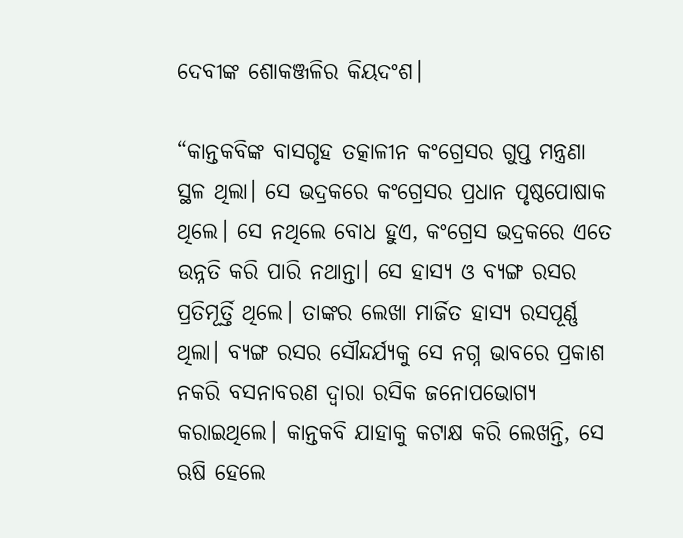ଦେବୀଙ୍କ ଶୋକଞ୍ଜଳିର କିୟଦଂଶ।

“କାନ୍ତକବିଙ୍କ ବାସଗୃହ ତତ୍କାଳୀନ କଂଗ୍ରେସର ଗୁପ୍ତ ମନ୍ତ୍ରଣା ସ୍ଥଳ ଥିଲା। ସେ ଭଦ୍ରକରେ କଂଗ୍ରେସର ପ୍ରଧାନ ପୃଷ୍ଠପୋଷାକ ଥିଲେ। ସେ ନଥିଲେ ବୋଧ ହୁଏ, କଂଗ୍ରେସ ଭଦ୍ରକରେ ଏତେ ଉନ୍ନତି କରି ପାରି ନଥାନ୍ତା। ସେ ହାସ୍ୟ ଓ ବ୍ୟଙ୍ଗ ରସର ପ୍ରତିମୂର୍ତ୍ତି ଥିଲେ। ତାଙ୍କର ଲେଖା ମାର୍ଜିତ ହାସ୍ୟ ରସପୂର୍ଣ୍ଣ ଥିଲା। ବ୍ୟଙ୍ଗ ରସର ସୌନ୍ଦର୍ଯ୍ୟକୁ ସେ ନଗ୍ନ ଭାବରେ ପ୍ରକାଶ ନକରି ବସନାବରଣ ଦ୍ୱାରା ରସିକ ଜନୋପଭୋଗ୍ୟ କରାଇଥିଲେ। କାନ୍ତକବି ଯାହାକୁ କଟାକ୍ଷ କରି ଲେଖନ୍ତି, ସେ ଋଷି ହେଲେ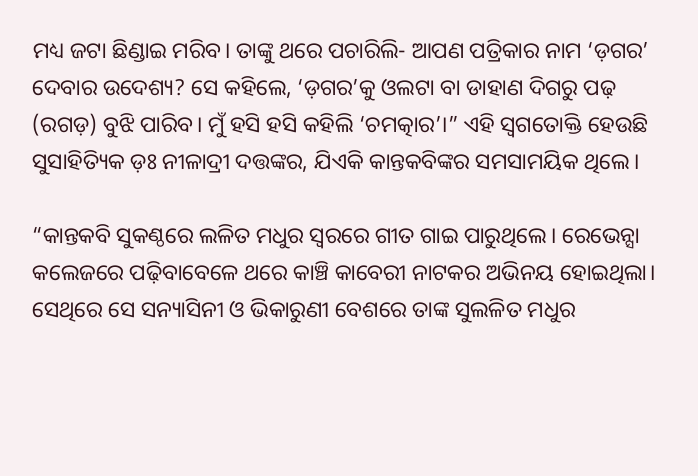ମଧ୍ୟ ଜଟା ଛିଣ୍ଡାଇ ମରିବ। ତାଙ୍କୁ ଥରେ ପଚାରିଲି- ଆପଣ ପତ୍ରିକାର ନାମ ‘ଡ଼ଗର’ ଦେବାର ଉଦେଶ୍ୟ? ସେ କହିଲେ, ‘ଡ଼ଗର’କୁ ଓଲଟା ବା ଡାହାଣ ଦିଗରୁ ପଢ଼ (ରଗଡ଼) ବୁଝି ପାରିବ। ମୁଁ ହସି ହସି କହିଲି ‘ଚମତ୍କାର’।” ଏହି ସ୍ଵଗତୋକ୍ତି ହେଉଛି ସୁସାହିତ୍ୟିକ ଡ଼ଃ ନୀଳାଦ୍ରୀ ଦତ୍ତଙ୍କର, ଯିଏକି କାନ୍ତକବିଙ୍କର ସମସାମୟିକ ଥିଲେ।

“କାନ୍ତକବି ସୁକଣ୍ଠରେ ଲଳିତ ମଧୁର ସ୍ୱରରେ ଗୀତ ଗାଇ ପାରୁଥିଲେ। ରେଭେନ୍ସା କଲେଜରେ ପଢ଼ିବାବେଳେ ଥରେ କାଞ୍ଚି କାବେରୀ ନାଟକର ଅଭିନୟ ହୋଇଥିଲା। ସେଥିରେ ସେ ସନ୍ୟାସିନୀ ଓ ଭିକାରୁଣୀ ବେଶରେ ତାଙ୍କ ସୁଲଳିତ ମଧୁର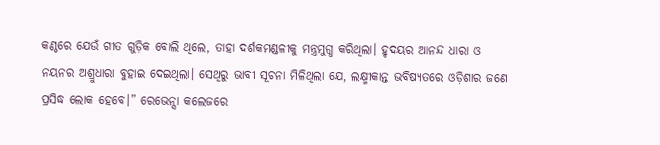କଣ୍ଠରେ ଯେଉଁ ଗୀତ ଗୁଡ଼ିକ ବୋଲି ଥିଲେ, ତାହା ଦର୍ଶକମଣ୍ଡଳୀକୁ ମନ୍ତ୍ରମୁଗ୍ଧ କରିଥିଲା। ହୃଦୟର ଆନନ୍ଦ ଧାରା ଓ ନୟନର ଅଶ୍ରୁଧାରା ବୁହାଇ ଦେଇଥିଲା। ସେଥିରୁ ଭାବୀ ସୂଚନା ମିଳିଥିଲା ଯେ, ଲକ୍ଷ୍ମୀକାନ୍ତ ଭବିଷ୍ୟତରେ ଓଡ଼ିଶାର ଜଣେ ପ୍ରସିଦ୍ଧ ଲୋକ ହେବେ।” ରେଭେନ୍ସା କଲେଜରେ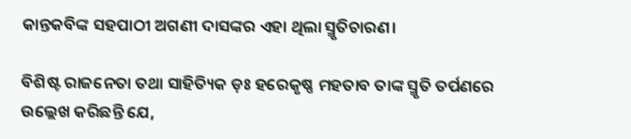କାନ୍ତକବିଙ୍କ ସହପାଠୀ ଅଗଣୀ ଦାସଙ୍କର ଏହା ଥିଲା ସ୍ମୃତିଚାରଣ।

ବିଶିଷ୍ଟ ରାଜନେତା ତଥା ସାହିତ୍ୟିକ ଡ଼ଃ ହରେକୃଷ୍ଣ ମହତାବ ତାଙ୍କ ସ୍ମୃତି ତର୍ପଣରେ ଉଲ୍ଲେଖ କରିଛନ୍ତି ଯେ,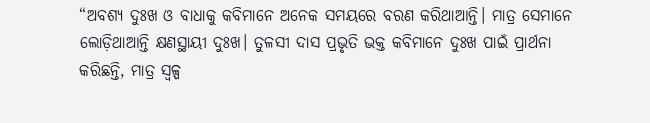“ଅବଶ୍ୟ ଦୁଃଖ ଓ ବାଧାକୁ କବିମାନେ ଅନେକ ସମୟରେ ବରଣ କରିଥାଆନ୍ତି। ମାତ୍ର ସେମାନେ ଲୋଡ଼ିଥାଆନ୍ତି କ୍ଷଣସ୍ଥାୟୀ ଦୁଃଖ। ତୁଳସୀ ଦାସ ପ୍ରଭୃତି ଭକ୍ତ କବିମାନେ ଦୁଃଖ ପାଇଁ ପ୍ରାର୍ଥନା କରିଛନ୍ତି, ମାତ୍ର ସ୍ୱଳ୍ପ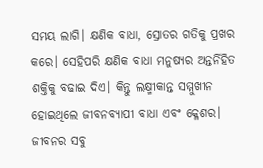ସମୟ ଲାଗି। କ୍ଷଣିକ ବାଧା, ସ୍ରୋତର ଗତିକୁ ପ୍ରଖର କରେ। ସେହିପରି କ୍ଷଣିକ ବାଧା ମନୁଷ୍ୟର ଅନ୍ତର୍ନିହିତ ଶକ୍ତିକୁ ବଢାଇ ଦିଏ। କିନ୍ତୁ ଲକ୍ଷ୍ମୀକାନ୍ତ ସମ୍ମୁଖୀନ ହୋଇଥିଲେ ଜୀବନବ୍ୟାପୀ ବାଧା ଏବଂ କ୍ଳେଶର। ଜୀବନର ସବୁ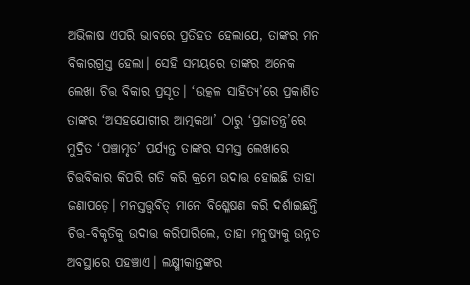ଅଭିଳାଷ ଏପରି ଭାବରେ ପ୍ରତିହତ ହେଲାଯେ, ତାଙ୍କର ମନ ବିକାରଗ୍ରସ୍ତ ହେଲା। ସେହି ସମୟରେ ତାଙ୍କର ଅନେକ ଲେଖା ଚିତ୍ତ ବିକାର ପ୍ରସୂତ। ‘ଉତ୍କଳ ସାହିତ୍ୟ’ରେ ପ୍ରକାଶିତ ତାଙ୍କର ‘ଅସହଯୋଗୀର ଆତ୍ମକଥା’ ଠାରୁ ‘ପ୍ରଜାତନ୍ତ୍ର’ରେ ମୁଦ୍ରିତ ‘ପଞ୍ଚାମୃତ’ ପର୍ଯ୍ୟନ୍ତ ତାଙ୍କର ସମସ୍ତ ଲେଖାରେ ଚିତ୍ତବିକାର କିପରି ଗତି କରି କ୍ରମେ ଉଦାତ୍ତ ହୋଇଛି ତାହା ଜଣାପଡ଼େ। ମନସ୍ତତ୍ତ୍ୱବିତ୍ ମାନେ ବିଶ୍ଳେଷଣ କରି ଦର୍ଶାଇଛନ୍ତି ଚିତ୍ତ-ବିକୃତିକୁ ଉଦାତ୍ତ କରିପାରିଲେ, ତାହା ମନୁଷ୍ୟକୁ ଉନ୍ନତ ଅବସ୍ଥାରେ ପହଞ୍ଚାଏ। ଲକ୍ଷ୍ମୀକାନ୍ତଙ୍କର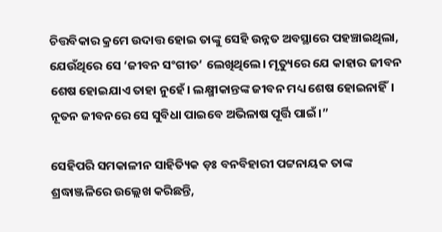ଚିତ୍ତବିକାର କ୍ରମେ ଉଦାତ୍ତ ହୋଇ ତାଙ୍କୁ ସେହି ଉନ୍ନତ ଅବସ୍ଥାରେ ପହଞ୍ଚାଇଥିଲା, ଯେଉଁଥିରେ ସେ ‘ଜୀବନ ସଂଗୀତ’ ଲେଖିଥିଲେ। ମୃତ୍ୟୁରେ ଯେ କାହାର ଜୀବନ ଶେଷ ହୋଇଯାଏ ତାହା ନୁହେଁ। ଲକ୍ଷ୍ମୀକାନ୍ତଙ୍କ ଜୀବନ ମଧ୍ୟ ଶେଷ ହୋଇନାହିଁ। ନୂତନ ଜୀବନରେ ସେ ସୁବିଧା ପାଇବେ ଅଭିଳାଷ ପୂର୍ତ୍ତି ପାଇଁ।”

ସେହିପରି ସମକାଳୀନ ସାହିତ୍ୟିକ ଡ଼ଃ ବନବିହାରୀ ପଟ୍ଟନାୟକ ତାଙ୍କ ଶ୍ରଦ୍ଧାଞ୍ଜଳିରେ ଉଲ୍ଲେଖ କରିଛନ୍ତି,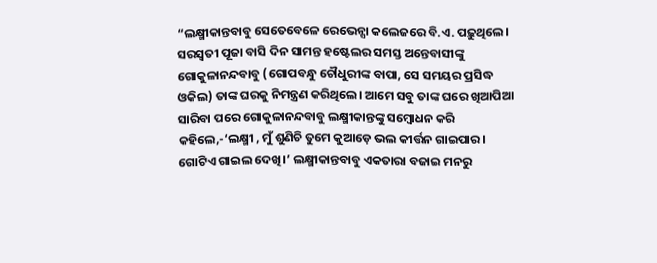“ଲକ୍ଷ୍ମୀକାନ୍ତବାବୁ ସେତେବେଳେ ରେଭେନ୍ସା କଲେଜରେ ବି.ଏ. ପଢ଼ୁଥିଲେ। ସରସ୍ବତୀ ପୂଜା ବାସି ଦିନ ସାମନ୍ତ ହଷ୍ଟେଲର ସମସ୍ତ ଅନ୍ତେବାସୀଙ୍କୁ ଗୋକୁଳାନନ୍ଦବାବୁ (ଗୋପବନ୍ଧୁ ଚୌଧୁରୀଙ୍କ ବାପା, ସେ ସମୟର ପ୍ରସିଦ୍ଧ ଓକିଲ) ତାଙ୍କ ଘରକୁ ନିମନ୍ତ୍ରଣ କରିଥିଲେ। ଆମେ ସବୁ ତାଙ୍କ ଘରେ ଖିଆପିଆ ସାରିବା ପରେ ଗୋକୁଳାନନ୍ଦବାବୁ ଲକ୍ଷ୍ମୀକାନ୍ତଙ୍କୁ ସମ୍ବୋଧନ କରି କହିଲେ,-‘ଲକ୍ଷ୍ମୀ , ମୁଁ ଶୁଣିଚି ତୁମେ କୁଆଡ଼େ ଭଲ କୀର୍ତ୍ତନ ଗାଇପାର। ଗୋଟିଏ ଗାଇଲ ଦେଖି।’ ଲକ୍ଷ୍ମୀକାନ୍ତବାବୁ ଏକତାରା ବଜାଇ ମନରୁ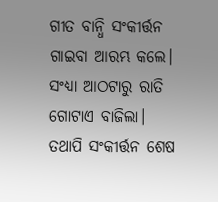ଗୀତ ବାନ୍ଧି ସଂକୀର୍ତ୍ତନ ଗାଇବା ଆରମ୍ଭ କଲେ। ସଂଧ୍ୟା ଆଠଟାରୁ ରାତି ଗୋଟାଏ ବାଜିଲା। ତଥାପି ସଂକୀର୍ତ୍ତନ ଶେଷ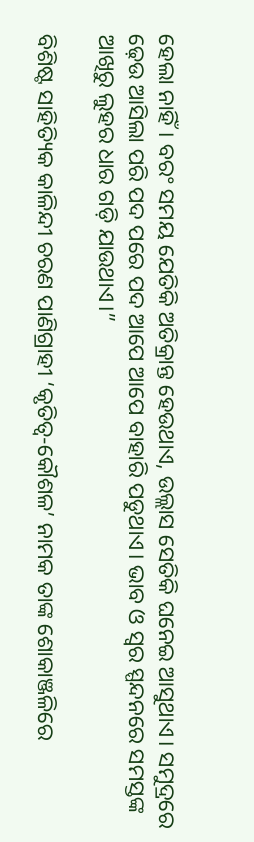ହେଲା ନାହିଁ। ବରଂ ସମୟ ଯେତିକି ଅତିକ୍ରାନ୍ତ ହେଉଥାଏ, ଉଲ୍ଲାସ ସେତିକି ଘନେଇ ଆସୁଥାଏ। ସମୁଦ୍ରରେ ଢ଼େଉ ଆସିଲା ପରି ପଦ ପରେ ପଦ ଆପେ ଆପେ ବାହାରି ପଡୁଥାଏ। ଭାବ ଓ ସ୍ୱର ସ୍ପନ୍ଦନରେ ସମସ୍ତଙ୍କ ଆଖିରୁ ଲୁହର ଧାର ଗଡ଼ି ଯାଉଥାଏ।”

ବିଶିଷ୍ଟ ସାହିତ୍ୟିକ କାଳିନ୍ଦୀ ଚରଣ ପାଣିଗ୍ରାହୀ ‘କୃତିତ୍ୱ-କୌଶଳ’ ନାମକ ତାଙ୍କ ଶୋକାଞ୍ଜଳିରେ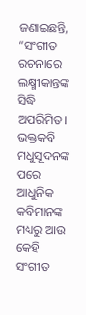ଜଣାଇଛନ୍ତି, “ସଂଗୀତ ରଚନାରେ ଲକ୍ଷ୍ମୀକାନ୍ତଙ୍କ ସିଦ୍ଧି ଅପରିମିତ। ଭକ୍ତକବି ମଧୁସୂଦନଙ୍କ ପରେ ଆଧୁନିକ କବିମାନଙ୍କ ମଧ୍ୟରୁ ଆଉ କେହି ସଂଗୀତ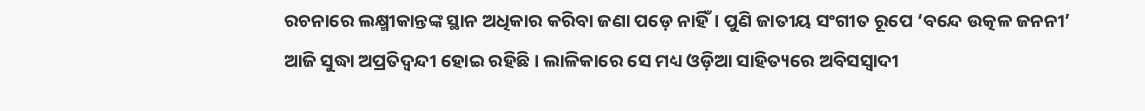ରଚନାରେ ଲକ୍ଷ୍ମୀକାନ୍ତଙ୍କ ସ୍ଥାନ ଅଧିକାର କରିବା ଜଣା ପଡ଼େ ନାହିଁ। ପୁଣି ଜାତୀୟ ସଂଗୀତ ରୂପେ ‘ବନ୍ଦେ ଉତ୍କଳ ଜନନୀ’ ଆଜି ସୁଦ୍ଧା ଅପ୍ରତିଦ୍ଵନ୍ଦୀ ହୋଇ ରହିଛି। ଲାଳିକାରେ ସେ ମଧ୍ୟ ଓଡ଼ିଆ ସାହିତ୍ୟରେ ଅବିସସ୍ବାଦୀ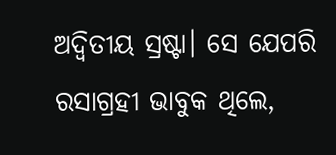ଅଦ୍ୱିତୀୟ ସ୍ରଷ୍ଟା। ସେ ଯେପରି ରସାଗ୍ରହୀ ଭାବୁକ ଥିଲେ,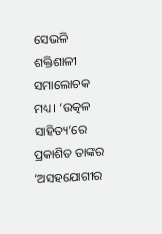ସେଭଳି ଶକ୍ତିଶାଳୀ ସମାଲୋଚକ ମଧ୍ୟ। ‘ଉତ୍କଳ ସାହିତ୍ୟ’ରେ ପ୍ରକାଶିତ ତାଙ୍କର ‘ଅସହଯୋଗୀର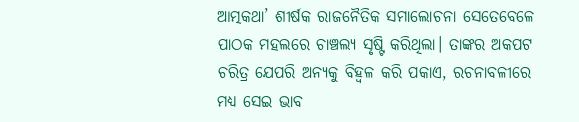ଆତ୍ମକଥା’ ଶୀର୍ଷକ ରାଜନୈତିକ ସମାଲୋଚନା ସେତେବେଳେ ପାଠକ ମହଲରେ ଚାଞ୍ଚଲ୍ୟ ସୃଷ୍ଟି କରିଥିଲା। ତାଙ୍କର ଅକପଟ ଚରିତ୍ର ଯେପରି ଅନ୍ୟକୁ ବିହ୍ଵଳ କରି ପକାଏ, ରଚନାବଳୀରେ ମଧ୍ୟ ସେଇ ଭାବ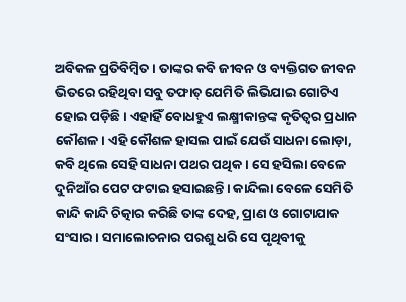ଅବିକଳ ପ୍ରତିବିମ୍ବିତ। ତାଙ୍କର କବି ଜୀବନ ଓ ବ୍ୟକ୍ତିଗତ ଜୀବନ ଭିତରେ ରହିଥିବା ସବୁ ତଫାତ୍ ଯେମିତି ଲିଭିଯାଇ ଗୋଟିଏ ହୋଇ ପଡ଼ିଛି। ଏହାହିଁ ବୋଧହୁଏ ଲକ୍ଷ୍ମୀକାନ୍ତଙ୍କ କୃତିତ୍ୱର ପ୍ରଧାନ କୌଶଳ। ଏହି କୌଶଳ ହାସଲ ପାଇଁ ଯେଉଁ ସାଧନା ଲୋଡ଼ା, କବି ଥିଲେ ସେହି ସାଧନା ପଥର ପଥିକ। ସେ ହସିଲା ବେଳେ ଦୁନିଆଁର ପେଟ ଫଟାଇ ହସାଇଛନ୍ତି। କାନ୍ଦିଲା ବେଳେ ସେମିତି କାନ୍ଦି କାନ୍ଦି ଚିତ୍କାର କରିଛି ତାଙ୍କ ଦେହ, ପ୍ରାଣ ଓ ଗୋଟାଯାକ ସଂସାର। ସମାଲୋଚନାର ପରଶୁ ଧରି ସେ ପୃଥିବୀକୁ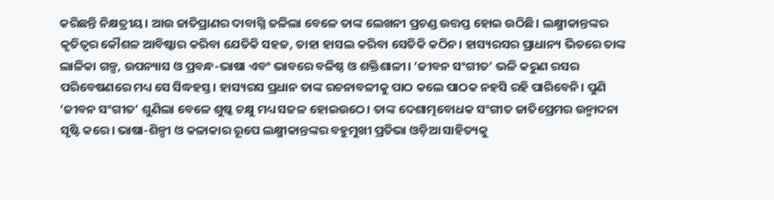କରିଛନ୍ତି ନିକ୍ଷତ୍ରୀୟ। ଆଉ ଜାତିପ୍ରାଣର ଦାବାଗ୍ନି ଜଳିଲା ବେଳେ ତାଙ୍କ ଲେଖନୀ ପ୍ରଚଣ୍ଡ ଉତ୍ତପ୍ତ ହୋଇ ଉଠିଛି। ଲକ୍ଷ୍ମୀକାନ୍ତଙ୍କର କୃତିତ୍ୱର କୌଶଳ ଆବିଷ୍କାର କରିବା ଯେତିକି ସହଜ, ତାହା ହାସଲ କରିବା ସେତିକି କଠିନ। ହାସ୍ୟରସର ପ୍ରାଧାନ୍ୟ ଭିତରେ ତାଙ୍କ ଲାଳିକା ଗଳ୍ପ, ଉପନ୍ୟାସ ଓ ପ୍ରବନ୍ଧ-ଭାଷା ଏବଂ ଭାବରେ ବଳିଷ୍ଠ ଓ ଶକ୍ତିଶାଳୀ। ‘ଜୀବନ ସଂଗୀତ’ ଭଳି କରୁଣ ରସର ପରିବେଷଣରେ ମଧ୍ୟ ସେ ସିଦ୍ଧହସ୍ତ। ହାସ୍ୟରସ ପ୍ରଧାନ ତାଙ୍କ ରଚନାବଳୀକୁ ପାଠ କଲେ ପାଠକ ନହସି ରହି ପାରିବେନି। ପୁଣି ‘ଜୀବନ ସଂଗୀତ’ ଶୁଣିଲା ବେଳେ ଶୁଷ୍କ ଚକ୍ଷୁ ମଧ୍ୟ ସଜଳ ହୋଇଉଠେ। ତାଙ୍କ ଦେଶାତ୍ମବୋଧକ ସଂଗୀତ ଜାତିପ୍ରେମର ଉନ୍ମାଦନା ସୃଷ୍ଟି କରେ। ଭାଷା-ଶିଳ୍ପୀ ଓ କଳାକାର ରୂପେ ଲକ୍ଷ୍ମୀକାନ୍ତଙ୍କର ବହୁମୁଖୀ ପ୍ରତିଭା ଓଡ଼ିଆ ସାହିତ୍ୟକୁ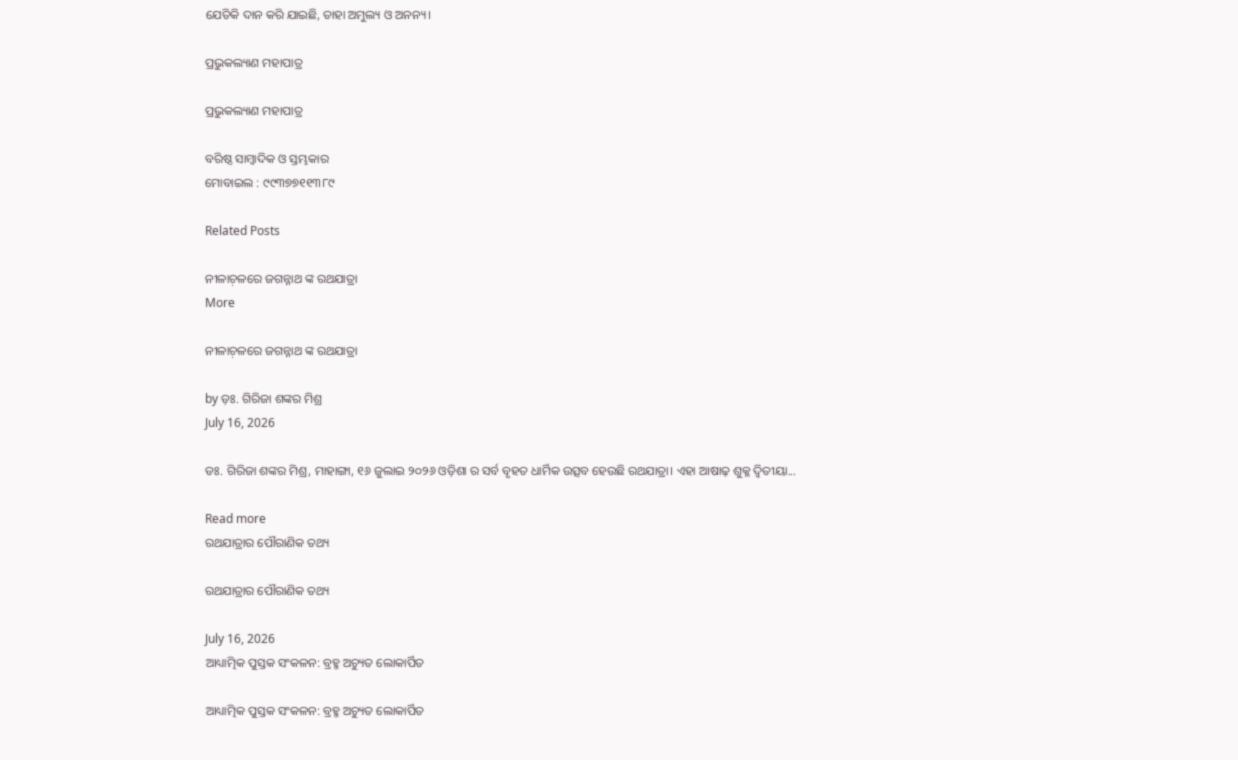ଯେତିକି ଦାନ କରି ଯାଇଛି, ତାହା ଅମୁଲ୍ୟ ଓ ଅନନ୍ୟ।

ପ୍ରଭୁକଲ୍ୟାଣ ମହାପାତ୍ର

ପ୍ରଭୁକଲ୍ୟାଣ ମହାପାତ୍ର

ବରିଷ୍ଠ ସାମ୍ବାଦିକ ଓ ସ୍ତମ୍ଭକାର
ମୋବାଇଲ : ୯୯୩୭୭୧୧୩୮୯

Related Posts

ନୀଳାଚ଼ଳରେ ଜଗନ୍ନାଥ ଙ୍କ ରଥଯାତ୍ରା
More

ନୀଳାଚ଼ଳରେ ଜଗନ୍ନାଥ ଙ୍କ ରଥଯାତ୍ରା

by ଡ଼ଃ. ଗିରିଜା ଶଙ୍କର ମିଶ୍ର
July 16, 2026

ଡଃ. ଗିରିଜା ଶଙ୍କର ମିଶ୍ର, ମାହାଙ୍ଗା, ୧୬ ଜୁଲାଇ ୨୦୨୬ ଓଡ଼ିଶା ର ସର୍ବ ବୃହତ ଧାର୍ମିକ ଉତ୍ସବ ହେଉଛି ରଥଯାତ୍ରା। ଏହା ଆଷାଢ଼ ଶୁକ୍ଳ ଦ୍ୱିତୀୟା...

Read more
ରଥଯାତ୍ରାର ପୌରାଣିକ ତଥ୍ୟ

ରଥଯାତ୍ରାର ପୌରାଣିକ ତଥ୍ୟ

July 16, 2026
ଆଧ୍ୟାତ୍ମିକ ପୁସ୍ତକ ସଂକଳନ: ବ୍ରହ୍ମ ଅଚ୍ୟୁତ ଲୋକାର୍ପିତ

ଆଧ୍ୟାତ୍ମିକ ପୁସ୍ତକ ସଂକଳନ: ବ୍ରହ୍ମ ଅଚ୍ୟୁତ ଲୋକାର୍ପିତ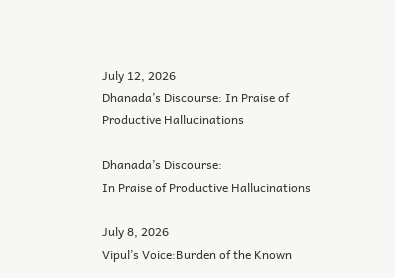July 12, 2026
Dhanada’s Discourse: In Praise of Productive Hallucinations

Dhanada’s Discourse:
In Praise of Productive Hallucinations

July 8, 2026
Vipul’s Voice:Burden of the Known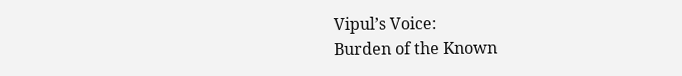Vipul’s Voice:
Burden of the Known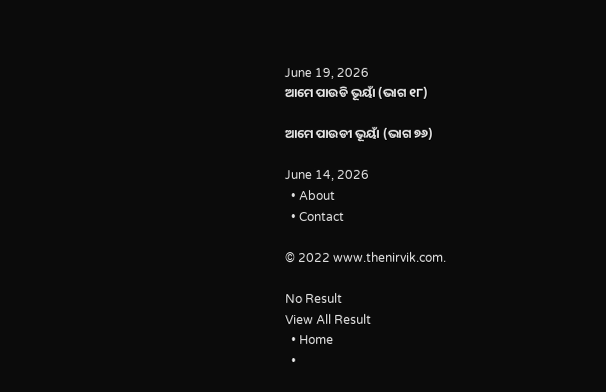June 19, 2026
ଆମେ ପାଉଡି ଭୂୟାଁ (ଭାଗ ୧୮)

ଆମେ ପାଉଡୀ ଭୂୟାଁ (ଭାଗ ୭୬)

June 14, 2026
  • About
  • Contact

© 2022 www.thenirvik.com.

No Result
View All Result
  • Home
  •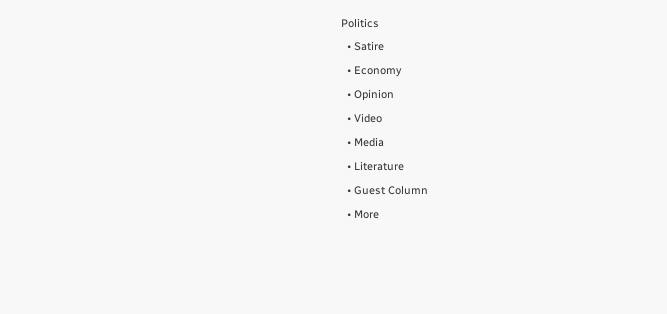Politics
  • Satire
  • Economy
  • Opinion
  • Video
  • Media
  • Literature
  • Guest Column
  • More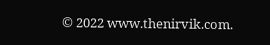© 2022 www.thenirvik.com.